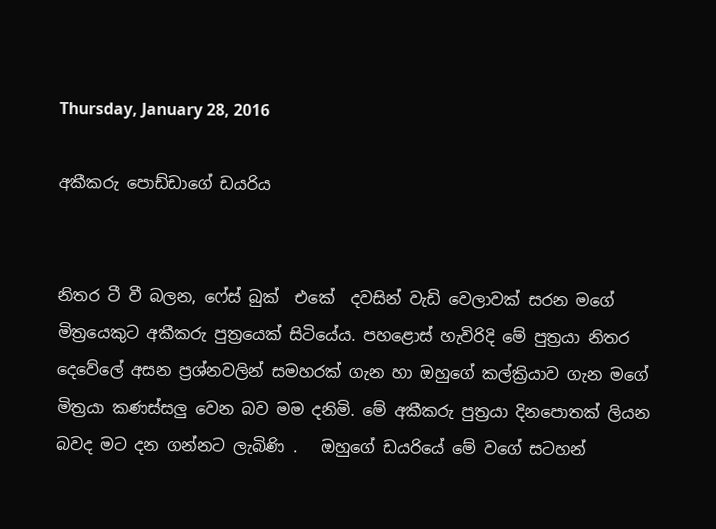Thursday, January 28, 2016

අකීකරු පොඩ්ඩාගේ ඩයරිය


නිතර ටී වී බලන, ෆේස් බුක්  එකේ  දවසින් වැඩි වෙලාවක් සරන මගේ මිත්‍රයෙකුට අකීකරු පුත්‍රයෙක් සිටියේය. පහළොස්‌ හැවිරිදි මේ පුත්‍රයා නිතර දෙවේලේ අසන ප්‍රශ්නවලින් සමහරක් ගැන හා ඔහුගේ කල්ක්‍රියාව ගැන මගේ මිත්‍රයා කණස්සලු වෙන බව මම දනිමි. මේ අකීකරු පුත්‍රයා දිනපොතක් ලියන බවද මට දන ගන්නට ලැබිණි .   ඔහුගේ ඩයරියේ මේ වගේ සටහන්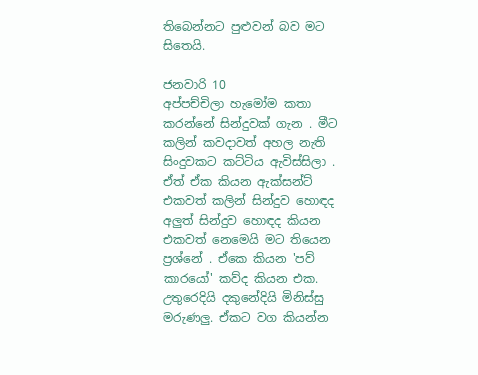තිබෙන්නට පුළුවන් බව මට සිතෙයි.

ජනවාරි 10
අප්පච්චිලා හැමෝම කතා කරන්නේ සින්දුවක් ගැන . මීට කලින් කවදාවත් අහල නැති සිංදුවකට කට්ටිය ඇවිස්සිලා . ඒත් ඒක කියන ඇක්සන්ට් එකවත් කලින් සින්දුව හොඳද අලුත් සින්දුව හොඳද කියන එකවත් නෙමෙයි මට තියෙන ප්‍රශ්නේ . ඒකෙ කියන 'පව් කාරයෝ' කව්ද කියන එක. උතුරෙදියි දකුනේදියි මිනිස්සු මරුණලු. ඒකට වග කියන්න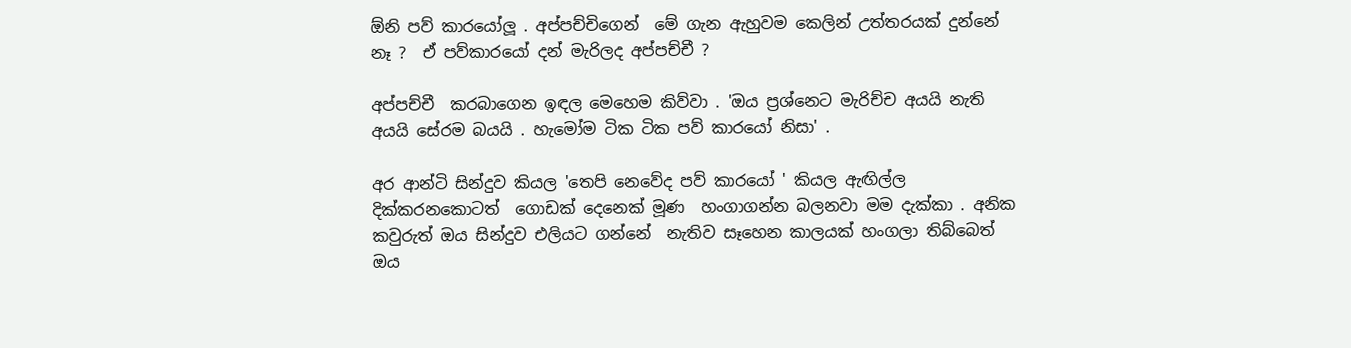ඕනි පව් කාරයෝලූ . අප්පච්චිගෙන්  මේ ගැන ඇහුවම කෙලින් උත්තරයක් දුන්නේ නෑ ?  ඒ පව්කාරයෝ දන් මැරිලද අප්පච්චී ?

අප්පච්චී  කරබාගෙන ඉඳල මෙහෙම කිව්වා . 'ඔය ප්‍රශ්නෙට මැරිච්ච අයයි නැති අයයි සේරම බයයි . හැමෝම ටික ටික පව් කාරයෝ නිසා' .

අර ආන්ටි සින්දුව කියල 'තෙපි නෙවේද පව් කාරයෝ ' කියල ඇඟිල්ල දික්කරනකොටත්  ගොඩක් දෙනෙක් මූණ  හංගාගන්න බලනවා මම දැක්කා . අනික කවුරුත් ඔය සින්දුව එලියට ගන්නේ  නැතිව සෑහෙන කාලයක් හංගලා තිබ්බෙත් ඔය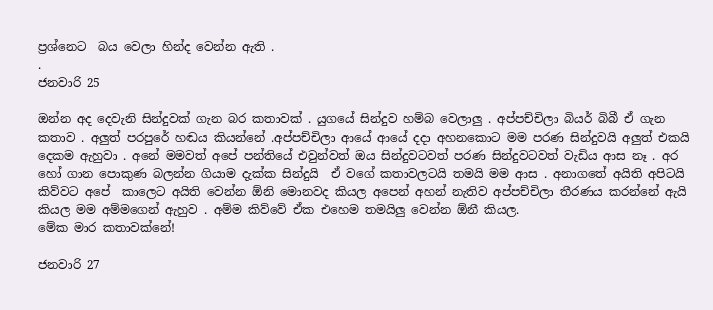ප්‍රශ්නෙට  බය වෙලා හින්ද වෙන්න ඇති .
.
ජනවාරි 25

ඔන්න අද දෙවැනි සින්දුවක් ගැන බර කතාවක් . යුගයේ සින්දුව හම්බ වෙලාලු . අප්පච්චිලා බියර් බිබී ඒ ගැන කතාව . අලුත් පරපුරේ හඬය කියන්නේ .අප්පච්චිලා ආයේ ආයේ දදා අහනකොට මම පරණ සින්දුවයි අලුත් එකයි දෙකම ඇහුවා . අනේ මමවත් අපේ පන්තියේ එවුන්වත් ඔය සින්දුවටවත් පරණ සින්දුවටවත් වැඩිය ආස නෑ . අර හෝ ගාන පොකුණ බලන්න ගියාම දැක්ක සින්දුයි  ඒ වගේ කතාවලටයි තමයි මම ආස . අනාගතේ අයිති අපිටයි කිව්වට අපේ  කාලෙට අයිති වෙන්න ඕනි මොනවද කියල අපෙන් අහන් නැතිව අප්පච්චිලා තීරණය කරන්නේ ඇයි කියල මම අම්මගෙන් ඇහුව . අම්ම කිව්වේ ඒක එහෙම තමයිලු වෙන්න ඕනී කියල.
මේක මාර කතාවක්නේ!

ජනවාරි 27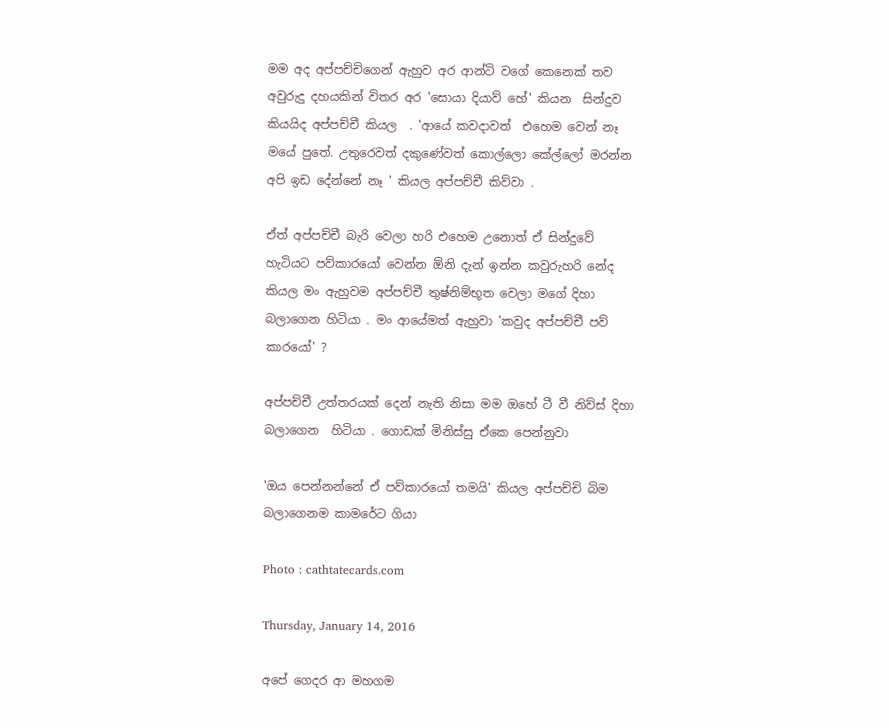මම අද අප්පච්චිගෙන් ඇහුව අර ආන්ටි වගේ කෙනෙක් තව අවුරුදු දහයකින් විතර අර 'සොයා දියාව් හේ' කියන  සින්දුව කියයිද අප්පච්චී කියල  . 'ආයේ කවදාවත්  එහෙම වෙන් නෑ මයේ පුතේ. උතුරෙවත් දකුණේවත් කොල්ලො කේල්ලෝ මරන්න අපි ඉඩ දේන්නේ නෑ ' කියල අප්පච්චී කිව්වා .

ඒත් අප්පච්චී බැරි වෙලා හරි එහෙම උනොත් ඒ සින්දුවේ හැටියට පව්කාරයෝ වෙන්න ඕනි දැන් ඉන්න කවුරුහරි නේද කියල මං ඇහුවම අප්පච්චී තුෂ්නිම්භූත වෙලා මගේ දිහා බලාගෙන හිටියා . මං ආයේමත් ඇහුවා 'කවුද අප්පච්චී පව් කාරයෝ' ?

අප්පච්චී උත්තරයක් දෙන් නැති නිසා මම ඔහේ ටී වී නිව්ස් දිහා බලාගෙන  හිටියා . ගොඩක් මිනිස්සු ඒකෙ පෙන්නුවා

'ඔය පෙන්නන්නේ ඒ පව්කාරයෝ තමයි' කියල අප්පච්චි බිම බලාගෙනම කාමරේට ගියා

Photo : cathtatecards.com

Thursday, January 14, 2016

අපේ ගෙදර ආ මහගම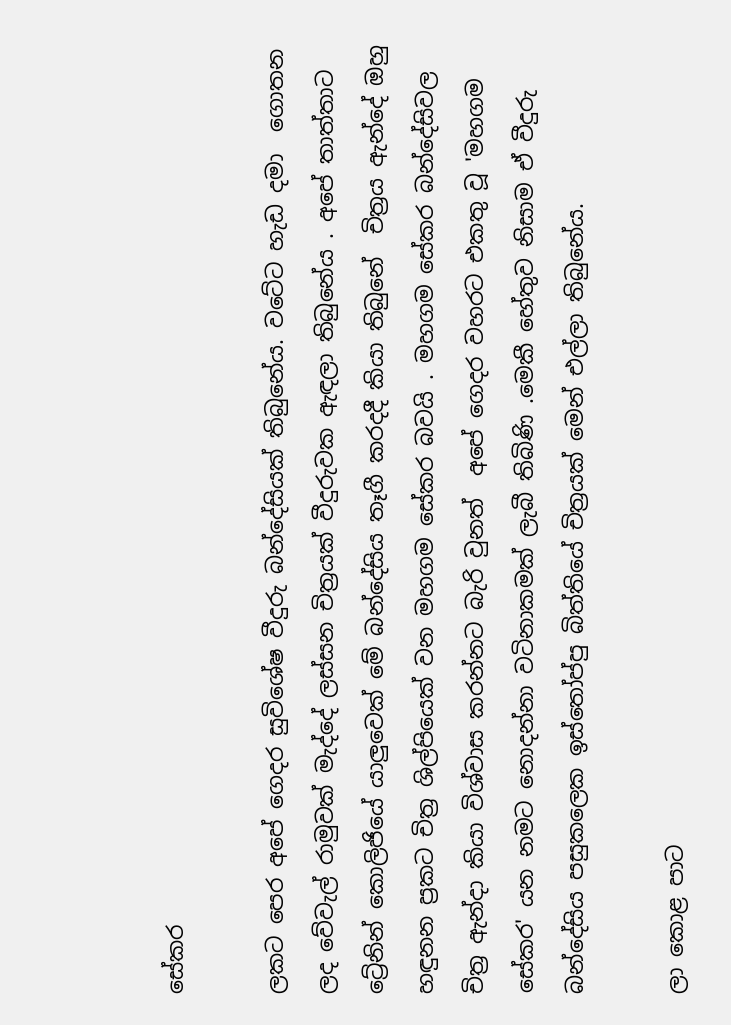සේකර

ලකට පෙර අපේ ගෙදර සුවිශේෂ වීදුරු බන්දේසියක් තිබුනේය. වටේට හැඩ දමා  ගොතන ලද වේවැල් රාමුවක් මැද්දේ ලස්සන චිත්‍රයක් වීදුරුවක ඇඳලා තිබුනේය . අපේ තාත්තාට ට්‍රේනින් කොලිජියේ යාලුවෙක් මේ බන්දේසිය තෑගී කරදදී කියා තිබුනේ  චිත්‍රය ඇන්දේ ඔහු හඳුනන ප්‍රකට චිත්‍ර ශිල්පියෙක් වන මහගම සේකර බවයි . මහගම සේකර බන්දේසිවල චිත්‍ර ඇන්දා කියා විශ්වාස කරන්නට බැරි වුනත්  අපේ ගෙදර වහරට එකතු වූ 'මහගම සේකර' යන නමට නොදන්නා වටිනාකමක් ලැබී තිබිණි .මෙකී හේතුව නිසාම ඒ වීදුරු බන්දේසිය පසුකලෙක ඉස්තෝප්පු බිත්තියේ චිත්‍රයක් මෙන් එල්ලා තිබුනේය.

ලා කොළ පාට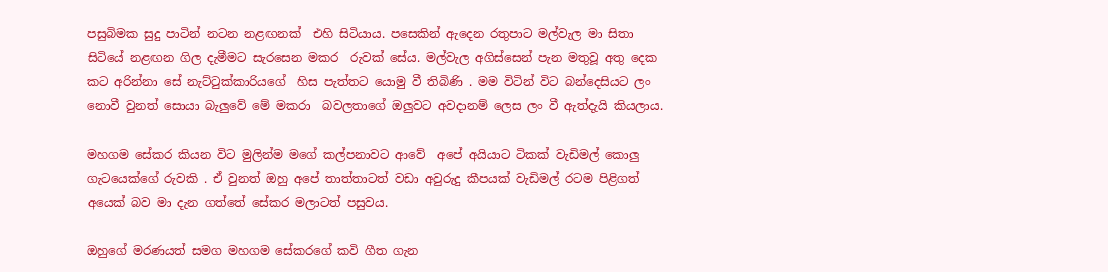පසුබිමක සුදු පාටින් නටන නළඟනක්  එහි සිටියාය. පසෙකින් ඇදෙන රතුපාට මල්වැල මා සිතා සිටියේ නළඟන ගිල දැමීමට සැරසෙන මකර  රුවක් සේය. මල්වැල අගිස්සෙන් පැන මතුවූ අතු දෙක කට අරින්නා සේ නැට්ටුක්කාරියගේ  හිස පැත්තට යොමු වී තිබිණි . මම විටින් විට බන්දෙසියට ලං නොවී වුනත් සොයා බැලුවේ මේ මකරා  බවලතාගේ ඔලුවට අවදානම් ලෙස ලං වී ඇත්දැයි කියලාය.

මහගම සේකර කියන විට මුලින්ම මගේ කල්පනාවට ආවේ  අපේ අයියාට ටිකක් වැඩිමල් කොලු ගැටයෙක්ගේ රුවකි . ඒ වුනත් ඔහු අපේ තාත්තාටත් වඩා අවුරුදු කීපයක් වැඩිමල් රටම පිළිගත් අයෙක් බව මා දැන ගත්තේ සේකර මලාටත් පසුවය.

ඔහුගේ මරණයත් සමග මහගම සේකරගේ කවි ගීත ගැන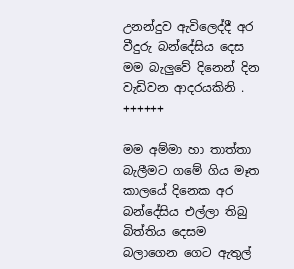උනන්දුව ඇවිලෙද්දී අර වීදුරු බන්දේසිය දෙස මම බැලුවේ දිනෙන් දින වැඩිවන ආදරයකිනි .
++++++

මම අම්මා හා තාත්තා බැලීමට ගමේ ගිය මෑත කාලයේ දිනෙක අර බන්දේසිය එල්ලා තිබු බිත්තිය දෙසම බලාගෙන ගෙට ඇතුල්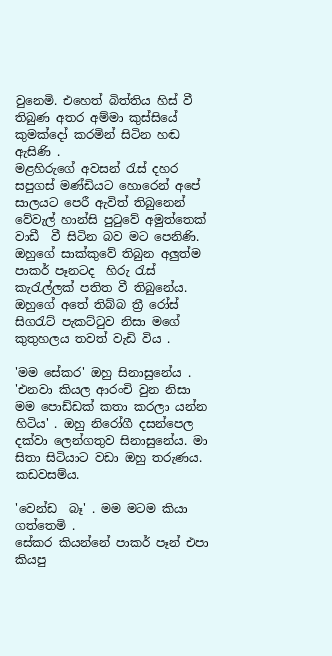වුනෙමි. එහෙත් බිත්තිය හිස් වී තිබුණ අතර අම්මා කුස්සියේ කුමක්දෝ කරමින් සිටින හඬ ඇසිණි .
මළහිරුගේ අවසන් රැස් දහර සපුගස් මණ්ඩියට හොරෙන් අපේ සාලයට පෙරී ඇවිත් තිබුනෙන් වේවැල් හාන්සි පුටුවේ අමුත්තෙක් වාඩී  වී සිටින බව මට පෙනිණි. ඔහුගේ සාක්කුවේ තිබුන අලුත්ම පාකර් පෑනටද  හිරු රැස් කැරැල්ලක් පතිත වී තිබුනේය. ඔහුගේ අතේ තිබ්බ ත්‍රී රෝස් සිගරැට් පැකට්ටුව නිසා මගේ කුතුහලය තවත් වැඩි විය .

'මම සේකර' ඔහු සිනාසුනේය . 'එනවා කියල ආරංචි වුන නිසා මම පොඩ්ඩක් කතා කරලා යන්න හිටිය' . ඔහු නිරෝගී දසන්පෙල දක්වා ලෙන්ගතුව සිනාසුනේය. මා සිතා සිටියාට වඩා ඔහු තරුණය. කඩවසම්ය.

'වෙන්ඩ  බෑ' . මම මටම කියා ගත්තෙමි .
සේකර කියන්නේ පාකර් පෑන් එපා කියපු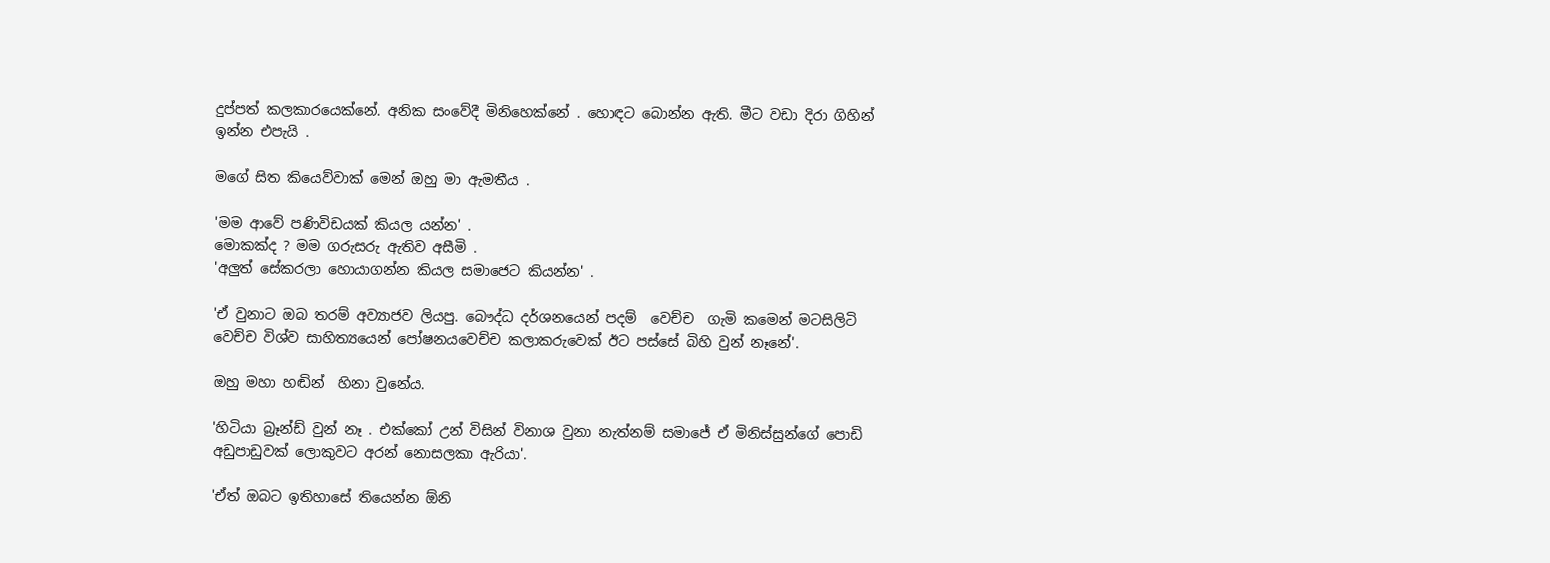දුප්පත් කලකාරයෙක්නේ. අනික සංවේදී මිනිහෙක්නේ . හොඳට බොන්න ඇති. මීට වඩා දිරා ගිහින් ඉන්න එපැයි .

මගේ සිත කියෙව්වාක් මෙන් ඔහු මා ඇමතීය .

'මම ආවේ පණිවිඩයක් කියල යන්න' .
මොකක්ද ? මම ගරුසරු ඇතිව අසීමි .
'අලුත් සේකරලා හොයාගන්න කියල සමාජෙට කියන්න' .

'ඒ වුනාට ඔබ තරම් අව්‍යාජව ලියපු. බෞද්ධ දර්ශනයෙන් පදම්  වෙච්ච  ගැමි කමෙන් මටසිලිටි වෙච්ච විශ්ව සාහිත්‍යයෙන් පෝෂනයවෙච්ච කලාකරුවෙක් ඊට පස්සේ බිහි වුන් නෑනේ'.

ඔහු මහා හඬින්  හිනා වුනේය.

'හිටියා බ්‍රෑන්ඩ් වුන් නෑ . එක්කෝ උන් විසින් විනාශ වුනා නැත්නම් සමාජේ ඒ මිනිස්සුන්ගේ පොඩි අඩුපාඩුවක් ලොකුවට අරන් නොසලකා ඇරියා'.

'ඒත් ඔබට ඉතිහාසේ තියෙන්න ඕනි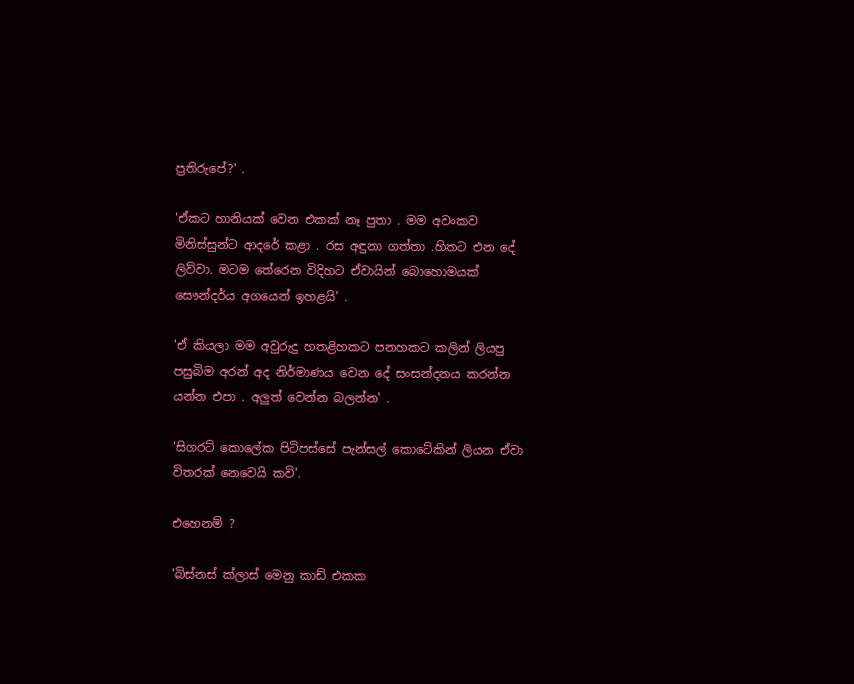ප්‍රතිරුපේ?' .

'ඒකට හානියක් වෙන එකක් නෑ පුතා . මම අවංකව මිනිස්සුන්ට ආදරේ කළා . රස අඳුනා ගත්තා .හිතට එන දේ ලිව්වා. මටම තේරෙන විදිහට ඒවායින් බොහොමයක් සෞන්දර්ය අගයෙන් ඉහළයි' .

'ඒ කියලා මම අවුරුදු හතළිහකට පනහකට කලින් ලියපු පසුබිම අරන් අද නිර්මාණය වෙන දේ සංසන්දනය කරන්න යන්න එපා . අලුත් වෙන්න බලන්න' .

'සිගරට් කොලේක පිටිපස්සේ පැන්සල් කොටේකින් ලියන ඒවා විතරක් නෙවෙයි කවි'.

එහෙනම් ?

'බිස්නස් ක්ලාස් මෙනු කාඩ් එකක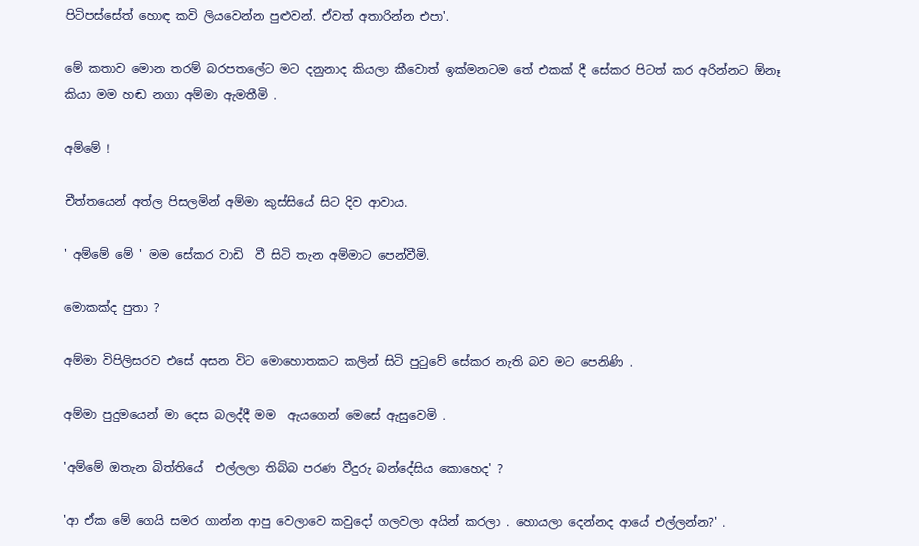පිටිපස්සේත් හොඳ කවි ලියවෙන්න පුළුවන්. ඒවත් අතාරින්න එපා'.

මේ කතාව මොන තරම් බරපතලේට මට දනුනාද කියලා කීවොත් ඉක්මනටම තේ එකක් දී සේකර පිටත් කර අරින්නට ඕනෑ  කියා මම හඬ නගා අම්මා ඇමතීමි .

අම්මේ !

චීත්තයෙන් අත්ල පිසලමින් අම්මා කුස්සියේ සිට දිව ආවාය.

' අම්මේ මේ ' මම සේකර වාඩි  වී සිටි තැන අම්මාට පෙන්වීමි.

මොකක්ද පුතා ?

අම්මා විපිලිසරව එසේ අසන විට මොහොතකට කලින් සිටි පුටුවේ සේකර නැති බව මට පෙනිණි .

අම්මා පුදුමයෙන් මා දෙස බලද්දී මම  ඇයගෙන් මෙසේ ඇසුවෙමි .

'අම්මේ ඔතැන බිත්තියේ  එල්ලලා තිබ්බ පරණ වීදුරු බන්දේසිය කොහෙද' ?

'ආ ඒක මේ ගෙයි සමර ගාන්න ආපු වෙලාවෙ කවුදෝ ගලවලා අයින් කරලා . හොයලා දෙන්නද ආයේ එල්ලන්න?' .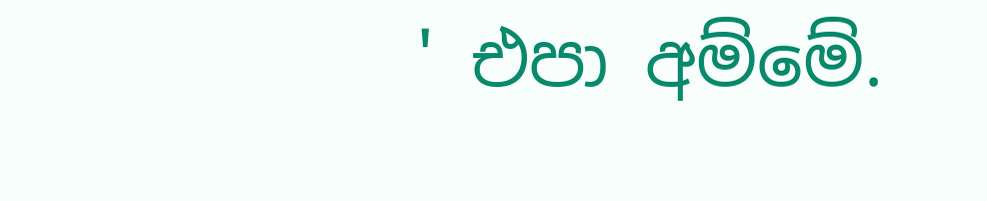' එපා අම්මේ.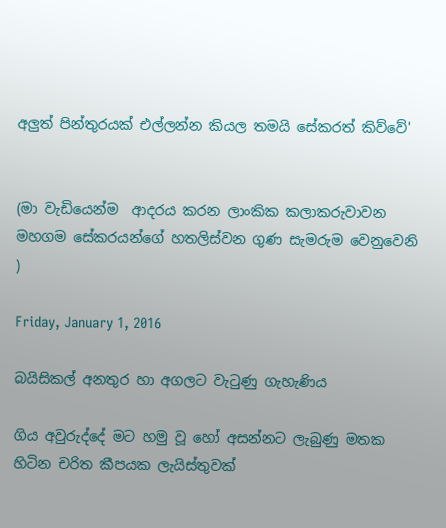අලුත් පින්තුරයක් එල්ලන්න කියල තමයි සේකරත් කිව්වේ'


(මා වැඩියෙන්ම  ආදරය කරන ලාංකික කලාකරුවාවන මහගම සේකරයන්ගේ හතලිස්වන ගුණ සැමරුම වෙනුවෙනි )

Friday, January 1, 2016

බයිසිකල් අනතුර හා අගලට වැටුණු ගැහැණිය

ගිය අවුරුද්දේ මට හමු වූ හෝ අසන්නට ලැබුණු මතක හිටින චරිත කීපයක ලැයිස්තුවක්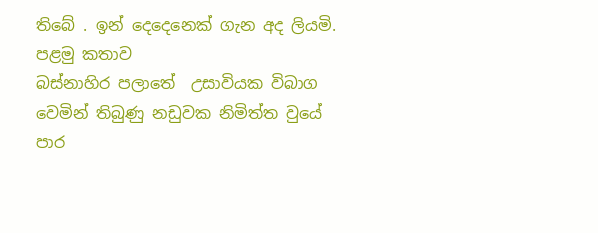තිබේ . ඉන් දෙදෙනෙක් ගැන අද ලියමි.
පළමු කතාව
බස්නාහිර පලාතේ  උසාවියක විබාග වෙමින් තිබුණු නඩුවක නිමිත්ත වුයේ පාර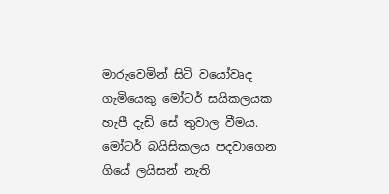මාරුවෙමින් සිටි වයෝවෘද ගැමියෙකු මෝටර් සයිකලයක හැපී දැඩි සේ තුවාල වීමය. මෝටර් බයිසිකලය පදවාගෙන ගියේ ලයිසන් නැති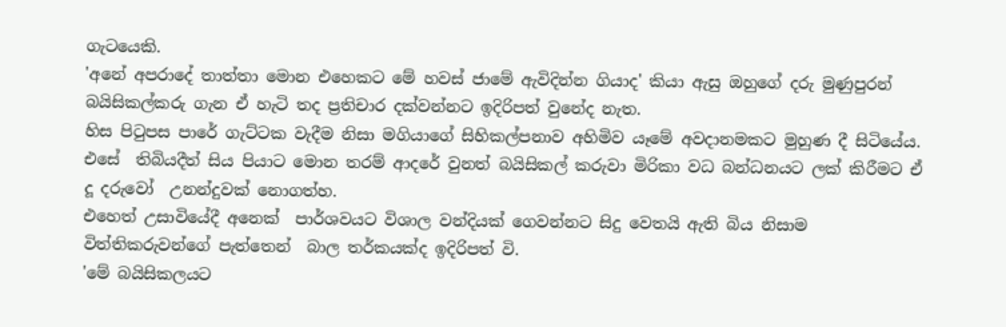ගැටයෙකි.
'අනේ අපරාදේ තාත්තා මොන එහෙකට මේ හවස් ජාමේ ඇවිදින්න ගියාද' කියා ඇසු ඔහුගේ දරු මුණුපුරන් බයිසිකල්කරු ගැන ඒ හැටි තද ප්‍රතිචාර දක්වන්නට ඉදිරිපත් වුනේද නැත.
හිස පිටුපස පාරේ ගැට්ටක වැදීම නිසා මගියාගේ සිහිකල්පනාව අහිමිව යෑමේ අවදානමකට මුහුණ දී සිටියේය.
එසේ  තිබියදීත් සිය පියාට මොන තරම් ආදරේ වුනත් බයිසිකල් කරුවා මිරිකා වධ බන්ධනයට ලක් කිරීමට ඒ දූ දරුවෝ  උනන්දුවක් නොගත්හ.
එහෙත් උසාවියේදී අනෙක්  පාර්ශවයට විශාල වන්දියක් ගෙවන්නට සිදු වෙතයි ඇති බිය නිසාම විත්තිකරුවන්ගේ පැත්තෙන්  බාල තර්කයක්ද ඉදිරිපත් වි.
'මේ බයිසිකලයට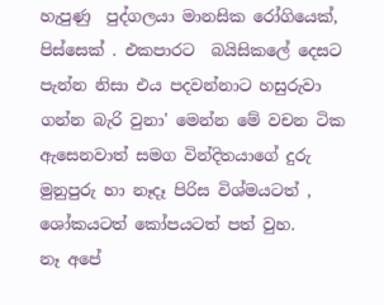හැපුණු  පුද්ගලයා මානසික රෝගියෙක්, පිස්සෙක් . එකපාරට  බයිසිකලේ දෙසට පැන්න නිසා එය පදවන්නාට හසුරුවා ගන්න බැරි වුනා' මෙන්න මේ වචන ටික  ඇසෙනවාත් සමග වින්දිතයාගේ දුරු මුනුපුරු හා නෑදෑ පිරිස විශ්මයටත් , ශෝකයටත් කෝපයටත් පත් වුහ.
නෑ අපේ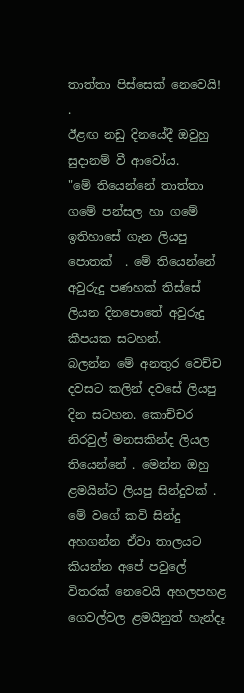තාත්තා පිස්සෙක් නෙවෙයි! .
ඊළඟ නඩු දිනයේදී ඔවුහු සුදානම් වී ආවෝය.
"මේ තියෙන්නේ තාත්තා ගමේ පන්සල හා ගමේ ඉතිහාසේ ගැන ලියපු පොතක්  . මේ තියෙන්නේ අවුරුදු පණහක් තිස්සේ ලියන දිනපොතේ අවුරුදු කීපයක සටහන්.
බලන්න මේ අනතුර වෙච්ච දවසට කලින් දවසේ ලියපු දින සටහන. කොච්චර නිරවුල් මනසකින්ද ලියල තියෙන්නේ . මෙන්න ඔහු ළමයින්ට ලියපු සින්දුවක් . මේ වගේ කවි සින්දු අහගන්න ඒවා තාලයට කියන්න අපේ පවුලේ විතරක් නෙවෙයි අහලපහළ  ගෙවල්වල ළමයිනුත් හැන්දෑ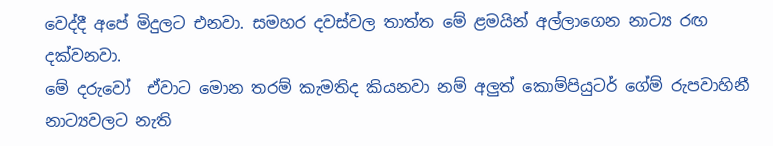වෙද්දී අපේ මිදුලට එනවා. සමහර දවස්වල තාත්ත මේ ළමයින් අල්ලාගෙන නාට්‍ය රඟ  දක්වනවා.
මේ දරුවෝ  ඒවාට මොන තරම් කැමතිද කියනවා නම් අලුත් කොම්පියුටර් ගේම් රුපවාහිනී නාට්‍යවලට නැති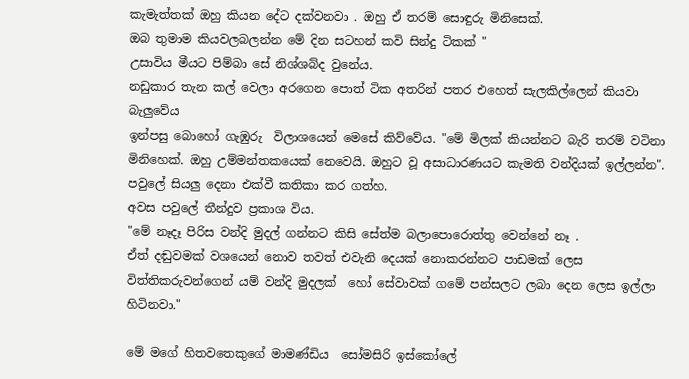කැමැත්තක් ඔහු කියන දේට දක්වනවා . ඔහු ඒ තරම් සොඳුරු මිනිසෙක්.
ඔබ තුමාම කියවලබලන්න මේ දින සටහන් කවි සින්දු ටිකක් "
උසාවිය මීයට පිම්බා සේ නිශ්ශබ්ද වුනේය.
නඩුකාර තැන කල් වෙලා අරගෙන පොත් ටික අතරින් පතර එහෙත් සැලකිල්ලෙන් කියවා බැලුවේය
ඉන්පසු බොහෝ ගැඹුරු  විලාශයෙන් මෙසේ කිව්වේය. "මේ මිලක් කියන්නට බැරි තරම් වටිනා මිනිහෙක්. ඔහු උම්මන්තකයෙක් නෙවෙයි. ඔහුට වූ අසාධාරණයට කැමති වන්දියක් ඉල්ලන්න".
පවුලේ සියලු දෙනා එක්වී කතිකා කර ගත්හ.
අවස පවුලේ තීන්දුව ප්‍රකාශ විය.
"මේ නෑදෑ පිරිස වන්දි මුදල් ගන්නට කිසි සේත්ම බලාපොරොත්තු වෙන්නේ නෑ .
ඒත් දඬුවමක් වශයෙන් නොව තවත් එවැනි දෙයක් නොකරන්නට පාඩමක් ලෙස විත්තිකරුවන්ගෙන් යම් වන්දි මුදලක්  හෝ සේවාවක් ගමේ පන්සලට ලබා දෙන ලෙස ඉල්ලා හිටිනවා."

මේ මගේ හිතවතෙකුගේ මාමණ්ඩිය  සෝමසිරි ඉස්කෝලේ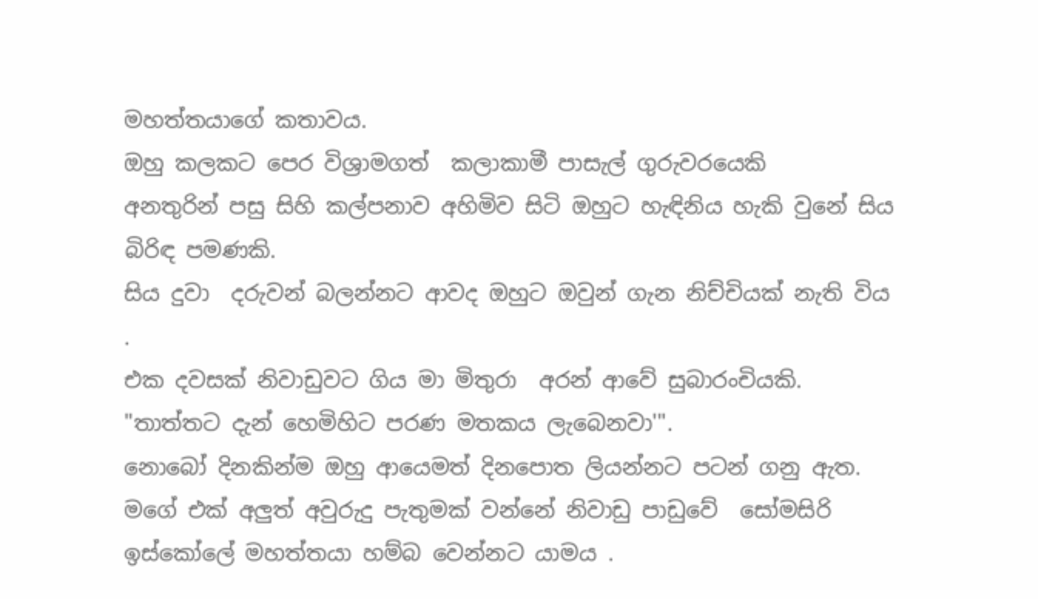මහත්තයාගේ කතාවය.
ඔහු කලකට පෙර විශ්‍රාමගත්  කලාකාමී පාසැල් ගුරුවරයෙකි
අනතුරින් පසු සිහි කල්පනාව අහිමිව සිටි ඔහුට හැඳිනිය හැකි වුනේ සිය බිරිඳ පමණකි.
සිය දුවා  දරුවන් බලන්නට ආවද ඔහුට ඔවුන් ගැන නිච්චියක් නැති විය .
එක දවසක් නිවාඩුවට ගිය මා මිතුරා  අරන් ආවේ සුබාරංචියකි.
"තාත්තට දැන් හෙමිහිට පරණ මතකය ලැබෙනවා'".
නොබෝ දිනකින්ම ඔහු ආයෙමත් දිනපොත ලියන්නට පටන් ගනු ඇත.
මගේ එක් අලුත් අවුරුදු පැතුමක් වන්නේ නිවාඩු පාඩුවේ  සෝමසිරි ඉස්කෝලේ මහත්තයා හම්බ වෙන්නට යාමය .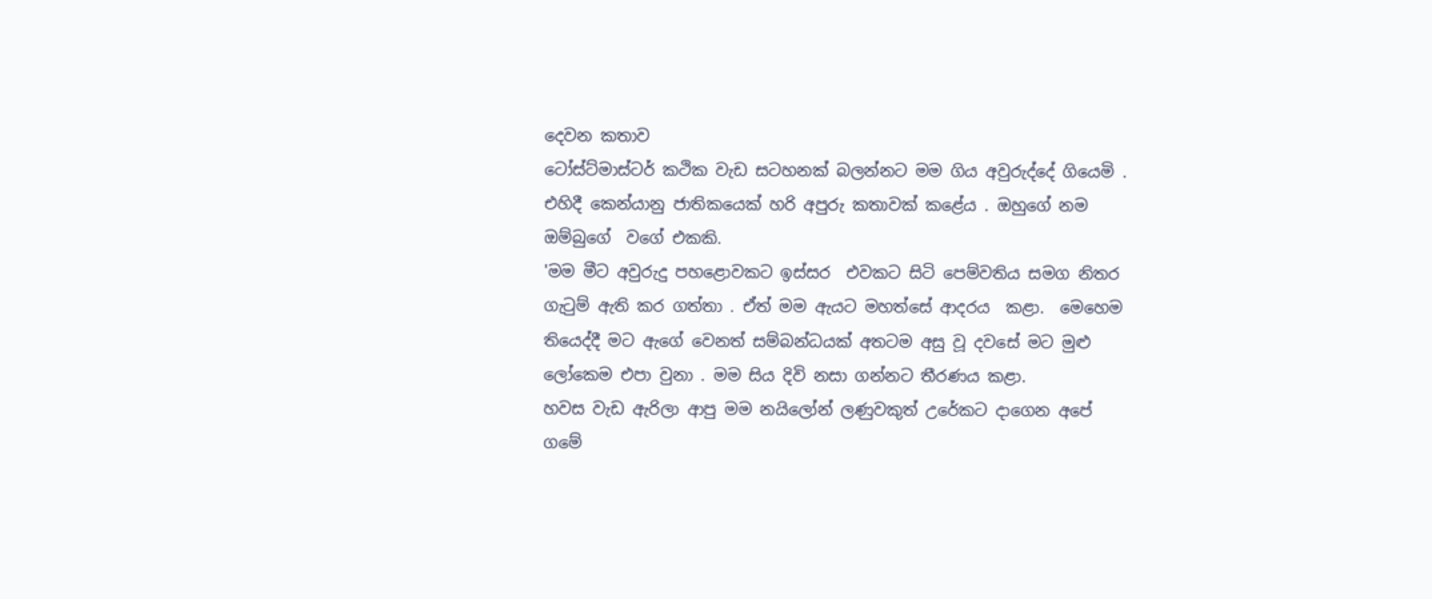දෙවන කතාව
ටෝස්ට්මාස්ටර් කථික වැඩ සටහනක් බලන්නට මම ගිය අවුරුද්දේ ගියෙමි . එහිදී කෙන්යානු ජාතිකයෙක් හරි අපුරු කතාවක් කළේය . ඔහුගේ නම ඔම්බුගේ  වගේ එකකි.
'මම මීට අවුරුදු පහළොවකට ඉස්සර  එවකට සිටි පෙම්වතිය සමග නිතර ගැටුම් ඇති කර ගත්තා . ඒත් මම ඇයට මහත්සේ ආදරය  කළා.  මෙහෙම තියෙද්දී මට ඇගේ වෙනත් සම්බන්ධයක් අතටම අසු වූ දවසේ මට මුළු ලෝකෙම එපා වුනා . මම සිය දිවි නසා ගන්නට තීරණය කළා.
හවස වැඩ ඇරිලා ආපු මම නයිලෝන් ලණුවකුත් උරේකට දාගෙන අපේ ගමේ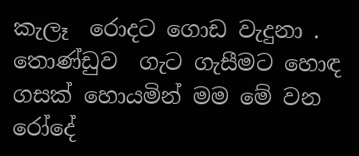කැලෑ  රොදට ගොඩ වැදුනා . තොණ්ඩුව  ගැට ගැසීමට හොඳ ගසක් හොයමින් මම මේ වන රෝදේ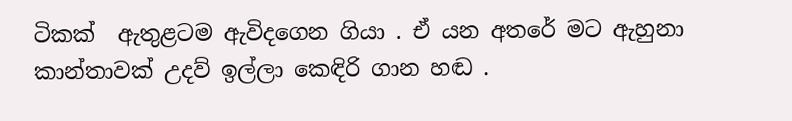ටිකක්  ඇතුළටම ඇවිදගෙන ගියා . ඒ යන අතරේ මට ඇහුනා කාන්තාවක් උදව් ඉල්ලා කෙඳිරි ගාන හඬ .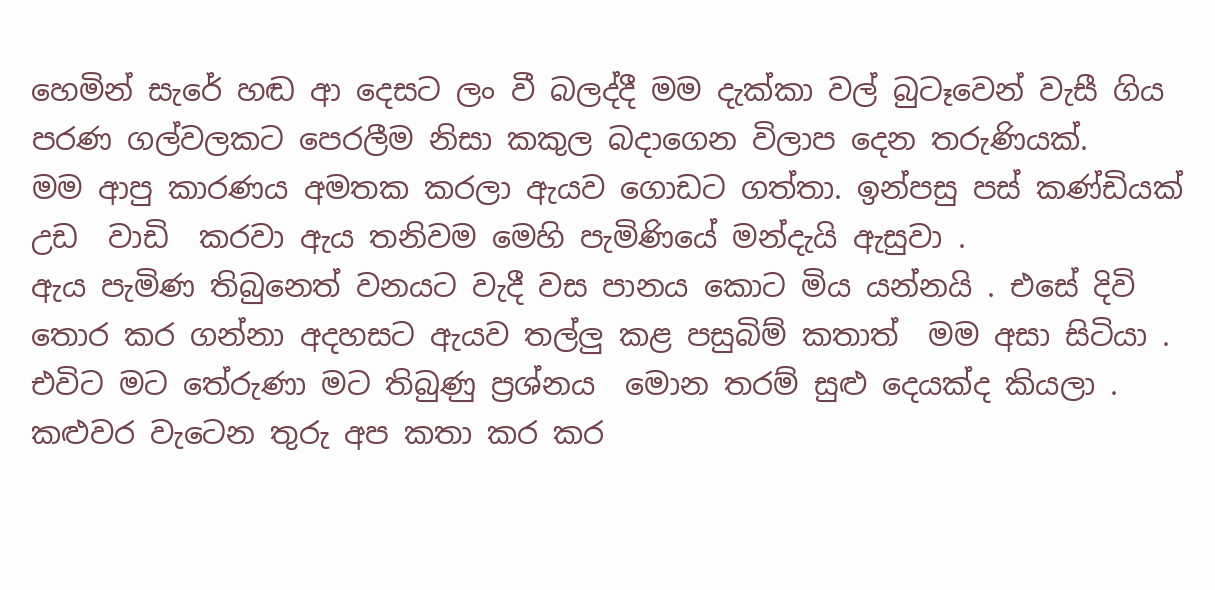හෙමින් සැරේ හඬ ආ දෙසට ලං වී බලද්දී මම දැක්කා වල් බුටෑවෙන් වැසී ගිය  පරණ ගල්වලකට පෙරලීම නිසා කකුල බදාගෙන විලාප දෙන තරුණියක්.
මම ආපු කාරණය අමතක කරලා ඇයව ගොඩට ගත්තා. ඉන්පසු පස් කණ්ඩියක් උඩ  වාඩි  කරවා ඇය තනිවම මෙහි පැමිණියේ මන්දැයි ඇසුවා .
ඇය පැමිණ තිබුනෙත් වනයට වැදී වස පානය කොට මිය යන්නයි . එසේ දිවි තොර කර ගන්නා අදහසට ඇයව තල්ලු කළ පසුබිම් කතාත්  මම අසා සිටියා .
එවිට මට තේරුණා මට තිබුණු ප්‍රශ්නය  මොන තරම් සුළු දෙයක්ද කියලා .
කළුවර වැටෙන තුරු අප කතා කර කර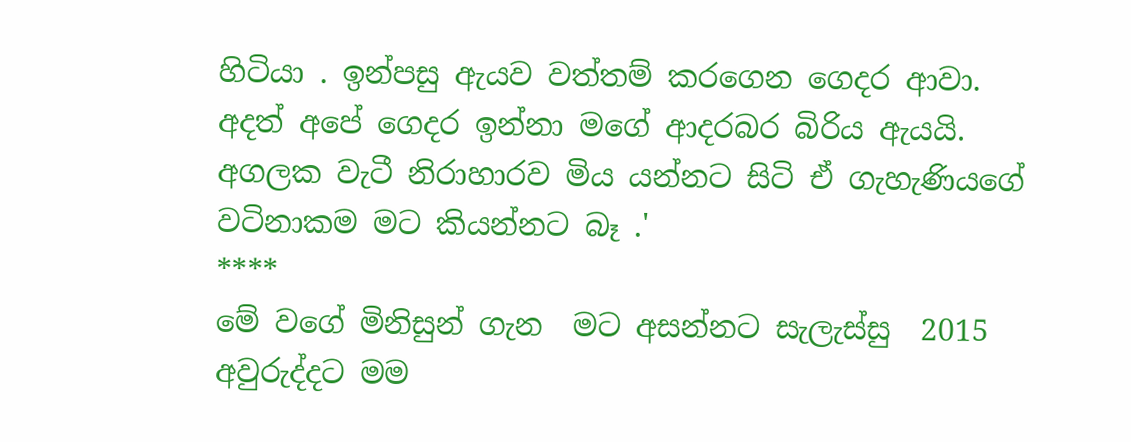හිටියා . ඉන්පසු ඇයව වත්තම් කරගෙන ගෙදර ආවා. අදත් අපේ ගෙදර ඉන්නා මගේ ආදරබර බිරිය ඇයයි.
අගලක වැටී නිරාහාරව මිය යන්නට සිටි ඒ ගැහැණියගේ වටිනාකම මට කියන්නට බෑ .'
****
මේ වගේ මිනිසුන් ගැන  මට අසන්නට සැලැස්සු  2015 අවුරුද්දට මම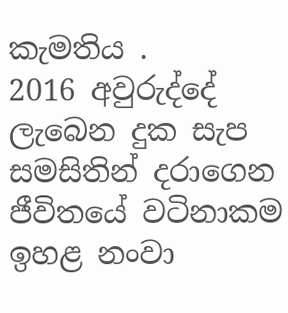කැමතිය .
2016 අවුරුද්දේ ලැබෙන දුක සැප සමසිතින් දරාගෙන ජීවිතයේ වටිනාකම ඉහළ නංවා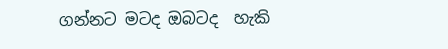ගන්නට මටද ඔබටද  හැකි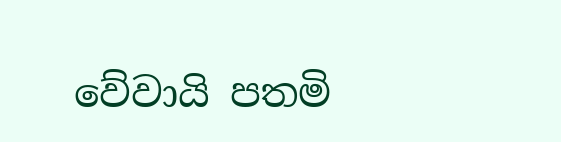වේවායි පතමි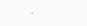.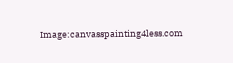Image:canvasspainting4less.com